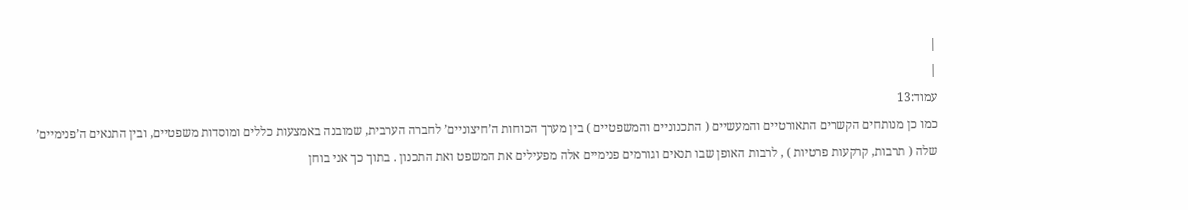|
|
עמוד:13
כמו כן מנותחים הקשרים התאורטיים והמעשיים ( התכנוניים והמשפטיים ) בין מערך הכוחות ה’חיצוניים’ לחברה הערבית, שמובנה באמצעות כללים ומוסדות משפטיים, ובין התנאים ה’פנימיים’ שלה ( תרבות, קרקעות פרטיות ) , לרבות האופן שבו תנאים וגורמים פנימיים אלה מפעילים את המשפט ואת התכנון . בתוך כך אני בוחן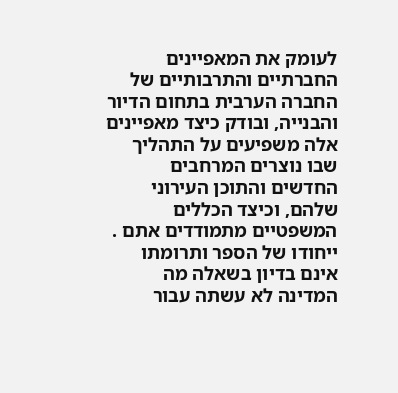לעומק את המאפיינים החברתיים והתרבותיים של החברה הערבית בתחום הדיור והבנייה, ובודק כיצד מאפיינים אלה משפיעים על התהליך שבו נוצרים המרחבים החדשים והתוכן העירוני שלהם, וכיצד הכללים המשפטיים מתמודדים אתם . ייחודו של הספר ותרומתו אינם בדיון בשאלה מה המדינה לא עשתה עבור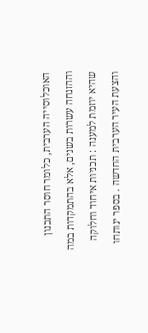האוכלוסייה הערבית, כלומר חוסר התכנון וההזנחה עשרות בשנים, אלא בהתמקדות במה שהיא יוזמת למענה : תכניות איחוד וחלוקה והצעת העיר הערבית החדשה . בספר ינותחו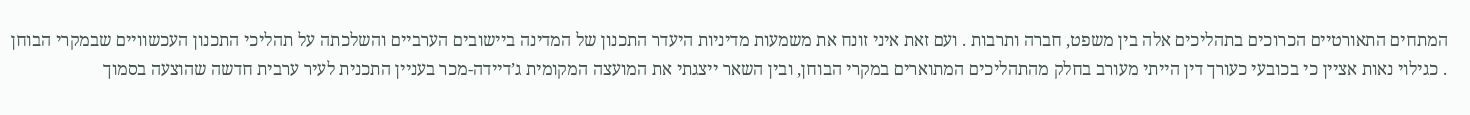המתחים התאורטיים הכרוכים בתהליכים אלה בין משפט, חברה ותרבות . ועם זאת איני זונח את משמעות מדיניות היעדר התכנון של המדינה ביישובים הערביים והשלכתה על תהליכי התכנון העכשוויים שבמקרי הבוחן . כגילוי נאות אציין כי בכובעי כעורך דין הייתי מעורב בחלק מהתהליכים המתוארים במקרי הבוחן, ובין השאר ייצגתי את המועצה המקומית ג’דיידה-מכר בעניין התכנית לעיר ערבית חדשה שהוצעה בסמוך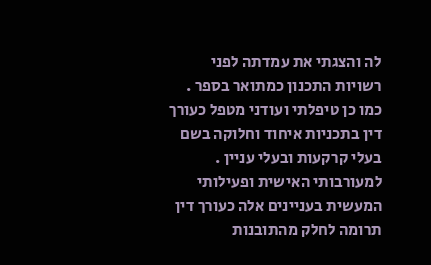לה והצגתי את עמדתה לפני רשויות התכנון כמתואר בספר . כמו כן טיפלתי ועודני מטפל כעורך דין בתכניות איחוד וחלוקה בשם בעלי קרקעות ובעלי עניין . למעורבותי האישית ופעילותי המעשית בעניינים אלה כעורך דין תרומה לחלק מהתובנות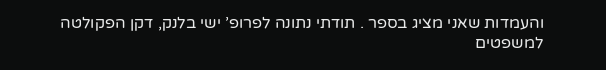והעמדות שאני מציג בספר . תודתי נתונה לפרופ’ ישי בלנק, דקן הפקולטה למשפטים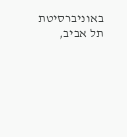באוניברסיטת תל אביב,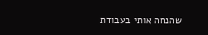שהנחה אותי בעבודת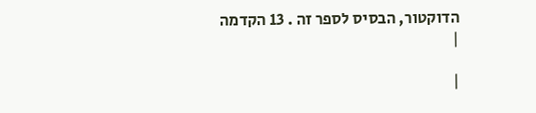הדוקטור, הבסיס לספר זה . 13 הקדמה
|

|